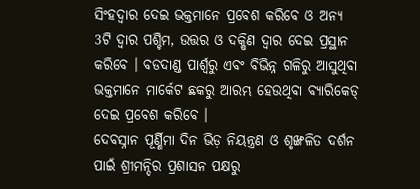ସିଂହଦ୍ୱାର ଦେଇ ଭକ୍ତମାନେ ପ୍ରବେଶ କରିବେ ଓ ଅନ୍ୟ 3ଟି ଦ୍ୱାର ପଶ୍ଚିମ, ଉତ୍ତର ଓ ଦକ୍ଷିଣ ଦ୍ୱାର ଦେଇ ପ୍ରସ୍ଥାନ କରିବେ । ବଡଦାଣ୍ଡ ପାର୍ଶ୍ବରୁ ଏବଂ ବିଭିନ୍ନ ଗଳିରୁ ଆସୁଥିବା ଭକ୍ତମାନେ ମାର୍କେଟ ଛକରୁ ଆରମ୍ଭ ହେଉଥିବା ବ୍ୟାରିକେଡ୍ ଦେଇ ପ୍ରବେଶ କରିବେ ।
ଦେବସ୍ନାନ ପୂର୍ଣ୍ଣିମା ଦିନ ଭିଡ଼ ନିୟନ୍ତ୍ରଣ ଓ ଶୃଙ୍ଖଳିତ ଦର୍ଶନ ପାଇଁ ଶ୍ରୀମନ୍ଦିର ପ୍ରଶାସନ ପକ୍ଷରୁ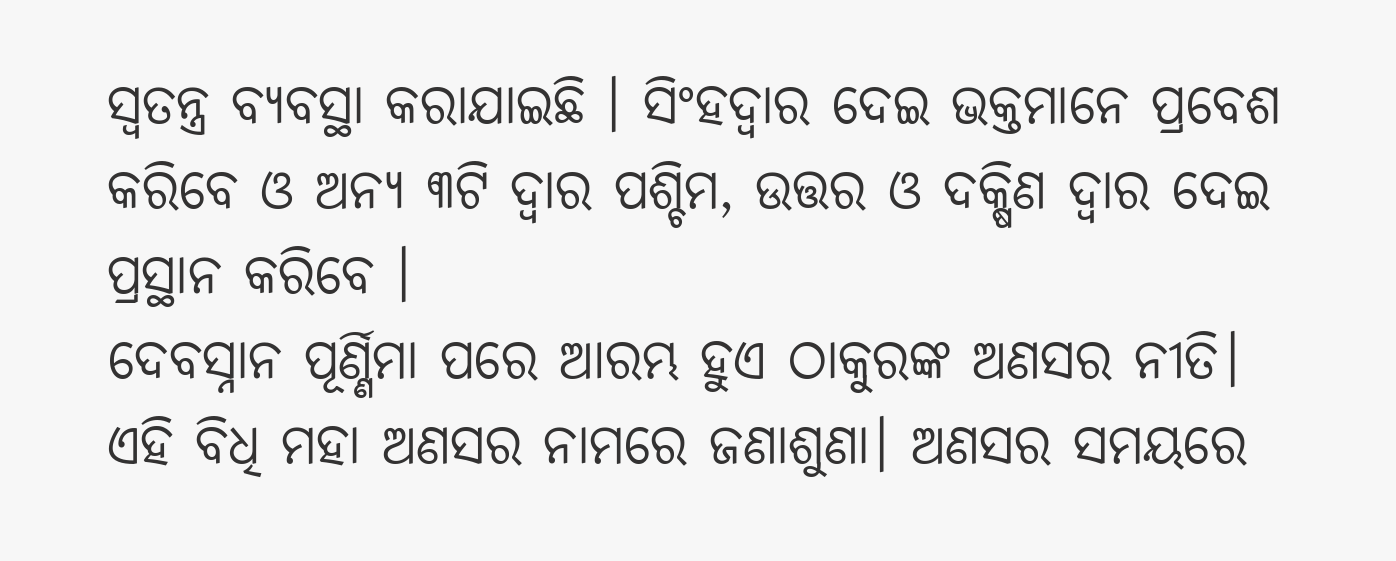ସ୍ୱତନ୍ତ୍ର ବ୍ୟବସ୍ଥା କରାଯାଇଛି । ସିଂହଦ୍ୱାର ଦେଇ ଭକ୍ତମାନେ ପ୍ରବେଶ କରିବେ ଓ ଅନ୍ୟ ୩ଟି ଦ୍ୱାର ପଶ୍ଚିମ, ଉତ୍ତର ଓ ଦକ୍ଷିଣ ଦ୍ୱାର ଦେଇ ପ୍ରସ୍ଥାନ କରିବେ ।
ଦେବସ୍ନାନ ପୂର୍ଣ୍ଣିମା ପରେ ଆରମ୍ଭ ହୁଏ ଠାକୁରଙ୍କ ଅଣସର ନୀତି। ଏହି ବିଧି ମହା ଅଣସର ନାମରେ ଜଣାଶୁଣା। ଅଣସର ସମୟରେ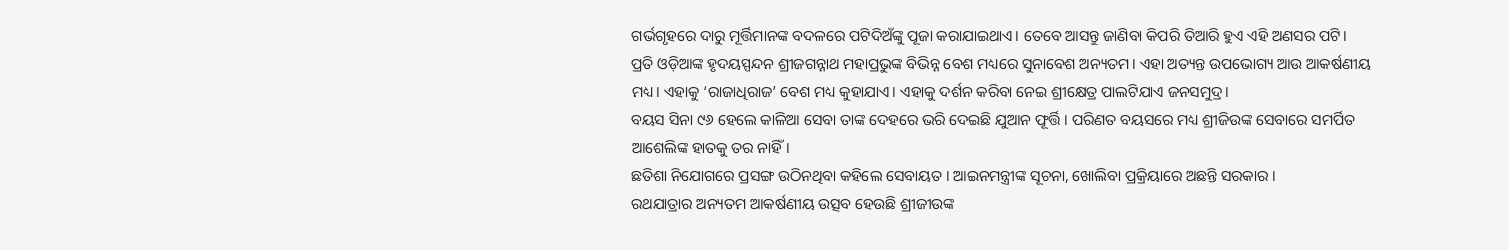ଗର୍ଭଗୃହରେ ଦାରୁ ମୂର୍ତ୍ତିମାନଙ୍କ ବଦଳରେ ପଟିଦିଅଁଙ୍କୁ ପୂଜା କରାଯାଇଥାଏ। ତେବେ ଆସନ୍ତୁ ଜାଣିବା କିପରି ତିଆରି ହୁଏ ଏହି ଅଣସର ପଟି।
ପ୍ରତି ଓଡ଼ିଆଙ୍କ ହୃଦୟସ୍ପନ୍ଦନ ଶ୍ରୀଜଗନ୍ନାଥ ମହାପ୍ରଭୁଙ୍କ ବିଭିନ୍ନ ବେଶ ମଧ୍ୟରେ ସୁନାବେଶ ଅନ୍ୟତମ। ଏହା ଅତ୍ୟନ୍ତ ଉପଭୋଗ୍ୟ ଆଉ ଆକର୍ଷଣୀୟ ମଧ୍ୟ। ଏହାକୁ ‘ରାଜାଧିରାଜ’ ବେଶ ମଧ୍ୟ କୁହାଯାଏ। ଏହାକୁ ଦର୍ଶନ କରିବା ନେଇ ଶ୍ରୀକ୍ଷେତ୍ର ପାଲଟିଯାଏ ଜନସମୁଦ୍ର।
ବୟସ ସିନା ୯୬ ହେଲେ କାଳିଆ ସେବା ତାଙ୍କ ଦେହରେ ଭରି ଦେଇଛି ଯୁଆନ ଫୂର୍ତ୍ତି । ପରିଣତ ବୟସରେ ମଧ୍ୟ ଶ୍ରୀଜିଉଙ୍କ ସେବାରେ ସମର୍ପିତ ଆଶେଲିଙ୍କ ହାତକୁ ତର ନାହିଁ।
ଛତିଶା ନିଯୋଗରେ ପ୍ରସଙ୍ଗ ଉଠିନଥିବା କହିଲେ ସେବାୟତ । ଆଇନମନ୍ତ୍ରୀଙ୍କ ସୂଚନା, ଖୋଲିବା ପ୍ରକ୍ରିୟାରେ ଅଛନ୍ତି ସରକାର ।
ରଥଯାତ୍ରାର ଅନ୍ୟତମ ଆକର୍ଷଣୀୟ ଉତ୍ସବ ହେଉଛି ଶ୍ରୀଜୀଉଙ୍କ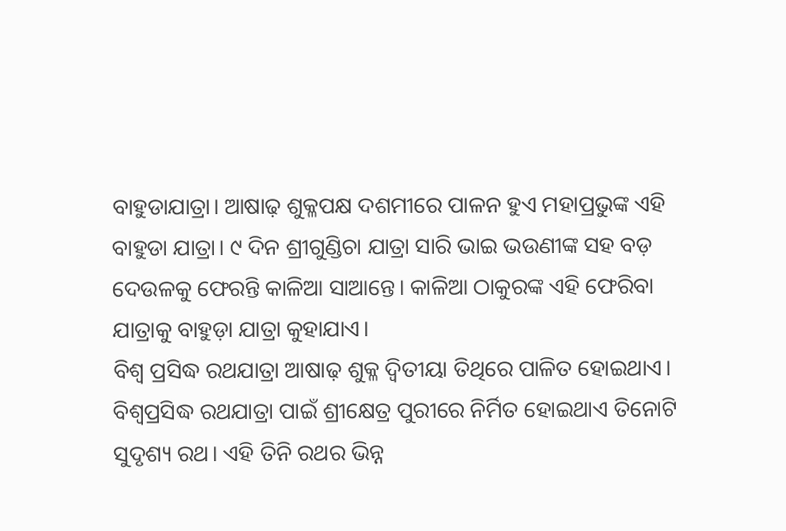ବାହୁଡାଯାତ୍ରା। ଆଷାଢ଼ ଶୁକ୍ଳପକ୍ଷ ଦଶମୀରେ ପାଳନ ହୁଏ ମହାପ୍ରଭୁଙ୍କ ଏହି ବାହୁଡା ଯାତ୍ରା। ୯ ଦିନ ଶ୍ରୀଗୁଣ୍ଡିଚା ଯାତ୍ରା ସାରି ଭାଇ ଭଉଣୀଙ୍କ ସହ ବଡ଼ ଦେଉଳକୁ ଫେରନ୍ତି କାଳିଆ ସାଆନ୍ତେ। କାଳିଆ ଠାକୁରଙ୍କ ଏହି ଫେରିବା ଯାତ୍ରାକୁ ବାହୁଡ଼ା ଯାତ୍ରା କୁହାଯାଏ।
ବିଶ୍ୱ ପ୍ରସିଦ୍ଧ ରଥଯାତ୍ରା ଆଷାଢ଼ ଶୁକ୍ଳ ଦ୍ୱିତୀୟା ତିଥିରେ ପାଳିତ ହୋଇଥାଏ। ବିଶ୍ୱପ୍ରସିଦ୍ଧ ରଥଯାତ୍ରା ପାଇଁ ଶ୍ରୀକ୍ଷେତ୍ର ପୁରୀରେ ନିର୍ମିତ ହୋଇଥାଏ ତିନୋଟି ସୁଦୃଶ୍ୟ ରଥ। ଏହି ତିନି ରଥର ଭିନ୍ନ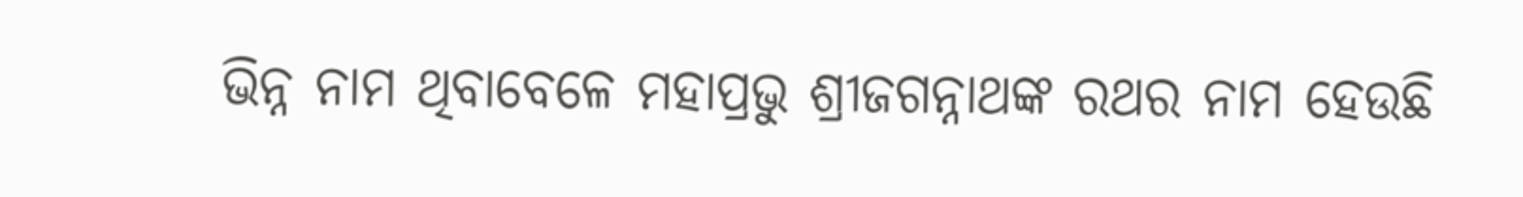ଭିନ୍ନ ନାମ ଥିବାବେଳେ ମହାପ୍ରଭୁ ଶ୍ରୀଜଗନ୍ନାଥଙ୍କ ରଥର ନାମ ହେଉଛି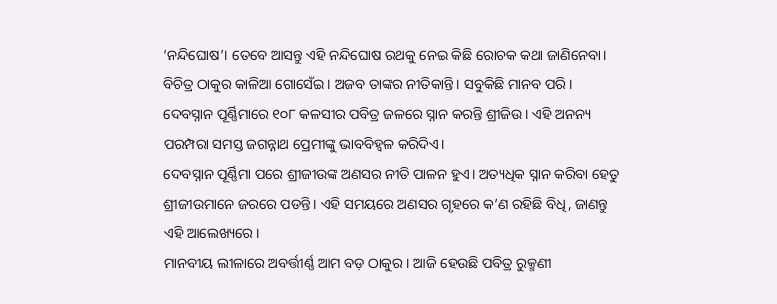‘ନନ୍ଦିଘୋଷ’। ତେବେ ଆସନ୍ତୁ ଏହି ନନ୍ଦିଘୋଷ ରଥକୁ ନେଇ କିଛି ରୋଚକ କଥା ଜାଣିନେବା।
ବିଚିତ୍ର ଠାକୁର କାଳିଆ ଗୋସେଁଇ। ଅଜବ ତାଙ୍କର ନୀତିକାନ୍ତି। ସବୁକିଛି ମାନବ ପରି। ଦେବସ୍ନାନ ପୂର୍ଣ୍ଣିମାରେ ୧୦୮ କଳସୀର ପବିତ୍ର ଜଳରେ ସ୍ନାନ କରନ୍ତି ଶ୍ରୀଜିଉ। ଏହି ଅନନ୍ୟ ପରମ୍ପରା ସମସ୍ତ ଜଗନ୍ନାଥ ପ୍ରେମୀଙ୍କୁ ଭାବବିହ୍ୱଳ କରିଦିଏ।
ଦେବସ୍ନାନ ପୂର୍ଣ୍ଣିମା ପରେ ଶ୍ରୀଜୀଉଙ୍କ ଅଣସର ନୀତି ପାଳନ ହୁଏ। ଅତ୍ୟଧିକ ସ୍ନାନ କରିବା ହେତୁ ଶ୍ରୀଜୀଉମାନେ ଜରରେ ପଡନ୍ତି। ଏହି ସମୟରେ ଅଣସର ଗୃହରେ କ’ଣ ରହିଛି ବିଧି, ଜାଣନ୍ତୁ ଏହି ଆଲେଖ୍ୟରେ।
ମାନବୀୟ ଲୀଳାରେ ଅବର୍ତ୍ତୀର୍ଣ୍ଣ ଆମ ବଡ଼ ଠାକୁର। ଆଜି ହେଉଛି ପବିତ୍ର ରୁକ୍ମଣୀ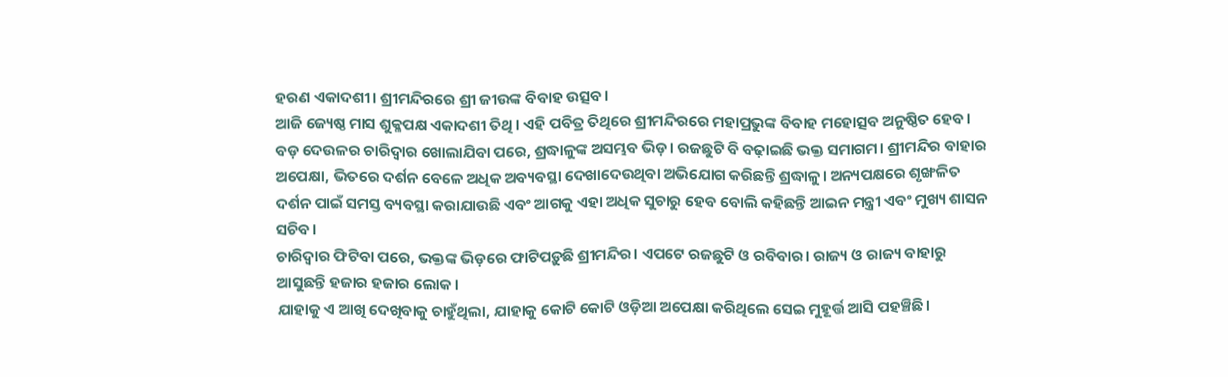ହରଣ ଏକାଦଶୀ। ଶ୍ରୀମନ୍ଦିରରେ ଶ୍ରୀ ଜୀଉଙ୍କ ବିବାହ ଉତ୍ସବ।
ଆଜି ଜ୍ୟେଷ୍ଠ ମାସ ଶୁକ୍ଳପକ୍ଷ ଏକାଦଶୀ ତିଥି । ଏହି ପବିତ୍ର ତିଥିରେ ଶ୍ରୀମନ୍ଦିରରେ ମହାପ୍ରଭୁଙ୍କ ବିବାହ ମହୋତ୍ସବ ଅନୁଷ୍ଠିତ ହେବ।
ବଡ଼ ଦେଉଳର ଚାରିଦ୍ବାର ଖୋଲାଯିବା ପରେ, ଶ୍ରଦ୍ଧାଳୁଙ୍କ ଅସମ୍ଭବ ଭିଡ଼। ରଜଛୁଟି ବି ବଢ଼ାଇଛି ଭକ୍ତ ସମାଗମ। ଶ୍ରୀମନ୍ଦିର ବାହାର ଅପେକ୍ଷା, ଭିତରେ ଦର୍ଶନ ବେଳେ ଅଧିକ ଅବ୍ୟବସ୍ଥା ଦେଖାଦେଉଥିବା ଅଭିଯୋଗ କରିଛନ୍ତି ଶ୍ରଦ୍ଧାଳୁ। ଅନ୍ୟପକ୍ଷରେ ଶୃଙ୍ଖଳିତ ଦର୍ଶନ ପାଇଁ ସମସ୍ତ ବ୍ୟବସ୍ଥା କରାଯାଉଛି ଏବଂ ଆଗକୁ ଏହା ଅଧିକ ସୁଚାରୁ ହେବ ବୋଲି କହିଛନ୍ତି ଆଇନ ମନ୍ତ୍ରୀ ଏବଂ ମୁଖ୍ୟ ଶାସନ ସଚିବ।
ଚାରିଦ୍ବାର ଫିଟିବା ପରେ, ଭକ୍ତଙ୍କ ଭିଡ଼ରେ ଫାଟିପଡ଼ୁଛି ଶ୍ରୀମନ୍ଦିର। ଏପଟେ ରଜଛୁଟି ଓ ରବିବାର। ରାଜ୍ୟ ଓ ରାଜ୍ୟ ବାହାରୁ ଆସୁଛନ୍ତି ହଜାର ହଜାର ଲୋକ।
ଯାହାକୁ ଏ ଆଖି ଦେଖିବାକୁ ଚାହୁଁଥିଲା, ଯାହାକୁ କୋଟି କୋଟି ଓଡ଼ିଆ ଅପେକ୍ଷା କରିଥିଲେ ସେଇ ମୁହୂର୍ତ୍ତ ଆସି ପହଞ୍ଚିଛି।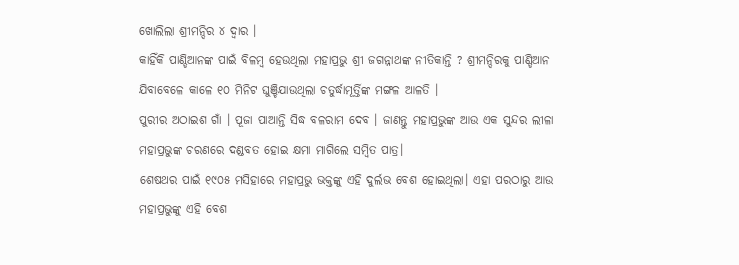ଖୋଲିଲା ଶ୍ରୀମନ୍ଦିର ୪ ଦ୍ୱାର ।
କାହିଁକି ପାଣ୍ଡିଆନଙ୍କ ପାଇଁ ବିଳମ୍ବ ହେଉଥିଲା ମହାପ୍ରଭୁ ଶ୍ରୀ ଜଗନ୍ନାଥଙ୍କ ନୀତିକାନ୍ତି ? ଶ୍ରୀମନ୍ଦିରକୁ ପାଣ୍ଡିଆନ ଯିବାବେଳେ କାଳେ ୧୦ ମିନିଟ ଘୁଞ୍ଚିଯାଉଥିଲା ଚତୁର୍ଦ୍ଧାମୂର୍ତ୍ତିଙ୍କ ମଙ୍ଗଳ ଆଳତି ।
ପୁରୀର ଅଠାଇଶ ଗାଁ । ପୂଜା ପାଆନ୍ତି ସିଦ୍ଧ ବଳରାମ ଦେବ । ଜାଣନ୍ତୁ ମହାପ୍ରଭୁଙ୍କ ଆଉ ଏକ ସୁନ୍ଦର ଲୀଳା
ମହାପ୍ରଭୁଙ୍କ ଚରଣରେ ଦଣ୍ଡବତ ହୋଇ କ୍ଷମା ମାଗିଲେ ସମ୍ବିତ ପାତ୍ର।
ଶେଷଥର ପାଇଁ ୧୯୦୫ ମସିହାରେ ମହାପ୍ରଭୁ ଭକ୍ତଙ୍କୁ ଏହି ଦୁର୍ଲଭ ବେଶ ହୋଇଥିଲା। ଏହା ପରଠାରୁ ଆଉ ମହାପ୍ରଭୁଙ୍କୁ ଏହି ବେଶ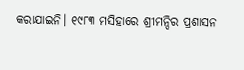କରାଯାଇନି। ୧୯୮୩ ମସିହାରେ ଶ୍ରୀମନ୍ଦିର ପ୍ରଶାସନ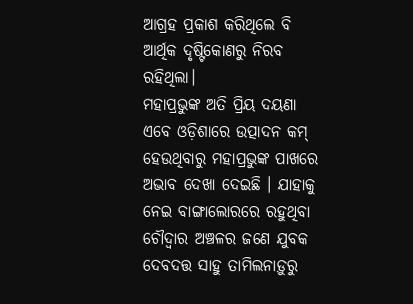ଆଗ୍ରହ ପ୍ରକାଶ କରିଥିଲେ ବି ଆର୍ଥିକ ଦୃଷ୍ଟିକୋଣରୁ ନିରବ ରହିଥିଲା।
ମହାପ୍ରଭୁଙ୍କ ଅତି ପ୍ରିୟ ଦୟଣା ଏବେ ଓଡ଼ିଶାରେ ଉତ୍ପାଦନ କମ୍ ହେଉଥିବାରୁ ମହାପ୍ରଭୁଙ୍କ ପାଖରେ ଅଭାବ ଦେଖା ଦେଇଛି । ଯାହାକୁ ନେଇ ବାଙ୍ଗାଲୋରରେ ରହୁଥିବା ଚୌଦ୍ଵାର ଅଞ୍ଚଳର ଜଣେ ଯୁବକ ଦେବଦତ୍ତ ସାହୁ ତାମିଲନାଡ଼ୁରୁ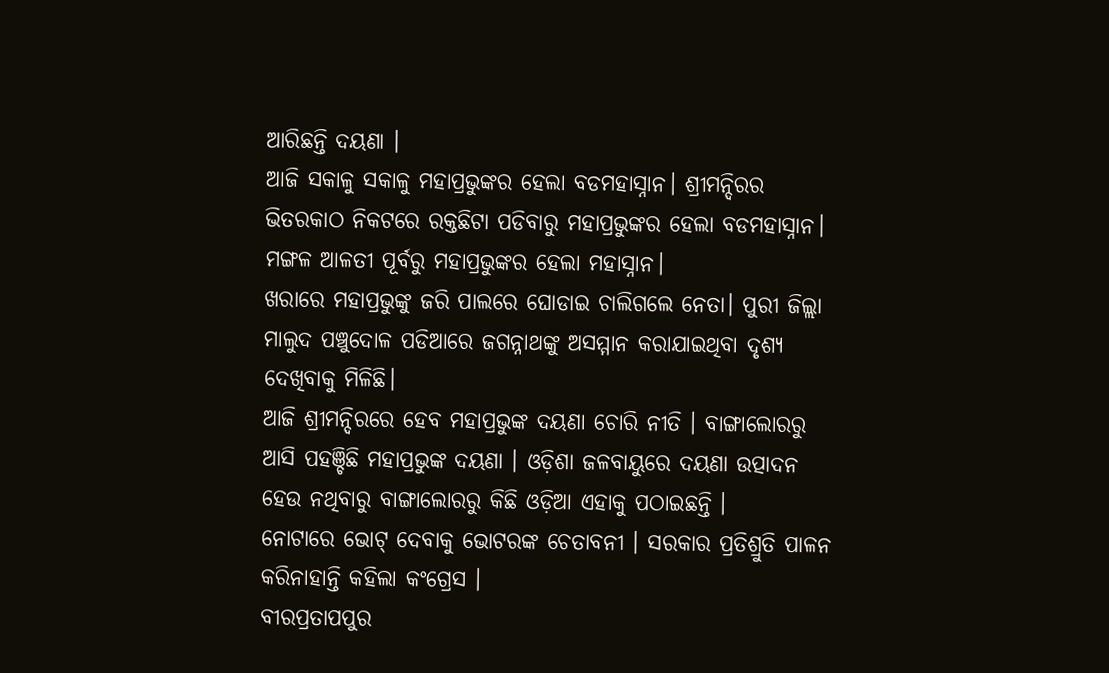ଆରିଛନ୍ତି ଦୟଣା ।
ଆଜି ସକାଳୁ ସକାଳୁ ମହାପ୍ରଭୁଙ୍କର ହେଲା ବଡମହାସ୍ନାନ। ଶ୍ରୀମନ୍ଦିରର ଭିତରକାଠ ନିକଟରେ ରକ୍ତଛିଟା ପଡିବାରୁ ମହାପ୍ରଭୁଙ୍କର ହେଲା ବଡମହାସ୍ନାନ। ମଙ୍ଗଳ ଆଳତୀ ପୂର୍ବରୁ ମହାପ୍ରଭୁଙ୍କର ହେଲା ମହାସ୍ନାନ।
ଖରାରେ ମହାପ୍ରଭୁଙ୍କୁ ଜରି ପାଲରେ ଘୋଡାଇ ଚାଲିଗଲେ ନେତା। ପୁରୀ ଜିଲ୍ଲା ମାଲୁଦ ପଞ୍ଚୁଦୋଳ ପଡିଆରେ ଜଗନ୍ନାଥଙ୍କୁ ଅସମ୍ମାନ କରାଯାଇଥିବା ଦୃଶ୍ୟ ଦେଖିବାକୁ ମିଳିଛି।
ଆଜି ଶ୍ରୀମନ୍ଦିରରେ ହେବ ମହାପ୍ରଭୁଙ୍କ ଦୟଣା ଚୋରି ନୀତି । ବାଙ୍ଗାଲୋରରୁ ଆସି ପହଞ୍ଚିଛି ମହାପ୍ରଭୁଙ୍କ ଦୟଣା । ଓଡ଼ିଶା ଜଳବାୟୁରେ ଦୟଣା ଉତ୍ପାଦନ ହେଉ ନଥିବାରୁ ବାଙ୍ଗାଲୋରରୁ କିଛି ଓଡ଼ିଆ ଏହାକୁ ପଠାଇଛନ୍ତି ।
ନୋଟାରେ ଭୋଟ୍ ଦେବାକୁ ଭୋଟରଙ୍କ ଚେତାବନୀ । ସରକାର ପ୍ରତିଶ୍ରୁତି ପାଳନ କରିନାହାନ୍ତି କହିଲା କଂଗ୍ରେସ ।
ବୀରପ୍ରତାପପୁର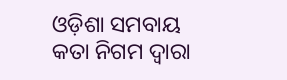ଓଡ଼ିଶା ସମବାୟ କତା ନିଗମ ଦ୍ୱାରା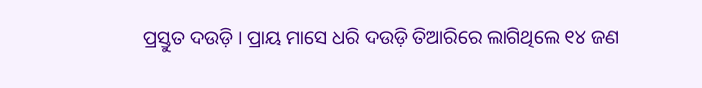ପ୍ରସ୍ତୁତ ଦଉଡ଼ି । ପ୍ରାୟ ମାସେ ଧରି ଦଉଡ଼ି ତିଆରିରେ ଲାଗିଥିଲେ ୧୪ ଜଣ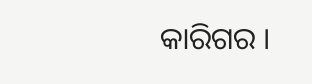କାରିଗର ।